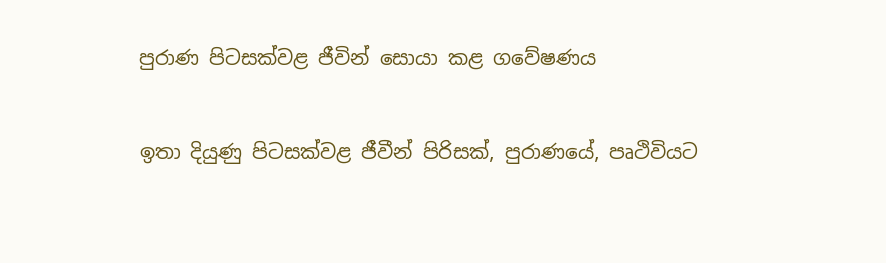පුරාණ පිටසක්වළ ජීවින් සොයා කළ ගවේෂණය

ඉතා දියුණු පිටසක්වළ ජීවීන් පිරිසක්, පුරාණයේ, පෘථිවියට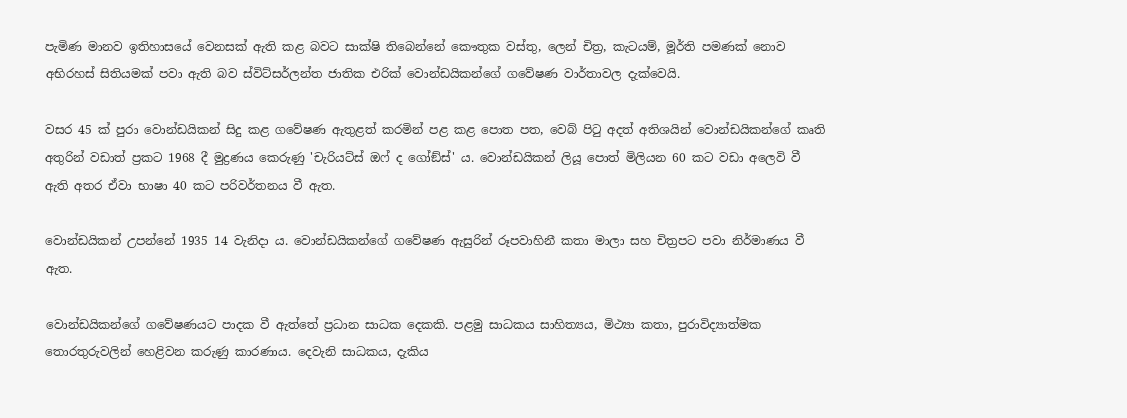පැමිණ මානව ඉතිහාසයේ වෙනසක් ඇති කළ බවට සාක්ෂි තිබෙන්නේ කෞතුක වස්තු, ලෙන් චිත්‍ර, කැටයම්, මූර්ති පමණක් නොව අභිරහස් සිතියමක් පවා ඇති බව ස්විට්සර්ලන්ත ජාතික එරික් වොන්ඩයිකන්ගේ ගවේෂණ වාර්තාවල දැක්වෙයි.

වසර 45 ක් පුරා වොන්ඩයිකන් සිදු කළ ගවේෂණ ඇතුළත් කරමින් පළ කළ පොත පත, වෙබ් පිටු අදත් අතිශයින් වොන්ඩයිකන්ගේ කෘති අතුරින් වඩාත් ප්‍රකට 1968 දී මුද්‍රණය කෙරුණු 'චැරියට්ස් ඔෆ් ද ගෝඞ්ස්' ය. වොන්ඩයිකන් ලියූ පොත් මිලියන 60 කට වඩා අලෙවි වී ඇති අතර ඒවා භාෂා 40 කට පරිවර්තනය වී ඇත.

වොන්ඩයිකන් උපන්නේ 1935 14 වැනිදා ය. වොන්ඩයිකන්ගේ ගවේෂණ ඇසුරින් රූපවාහිනී කතා මාලා සහ චිත්‍රපට පවා නිර්මාණය වී ඇත.

වොන්ඩයිකන්ගේ ගවේෂණයට පාදක වී ඇත්තේ ප්‍රධාන සාධක දෙකකි. පළමු සාධකය සාහිත්‍යය, මිථ්‍යා කතා, පුරාවිද්‍යාත්මක තොරතුරුවලින් හෙළිවන කරුණු කාරණාය. දෙවැනි සාධකය, දැකිය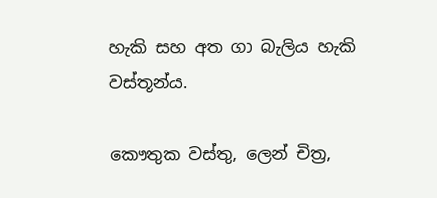හැකි සහ අත ගා බැලිය හැකි වස්තූන්ය.

කෞතුක වස්තු, ලෙන් චිත්‍ර,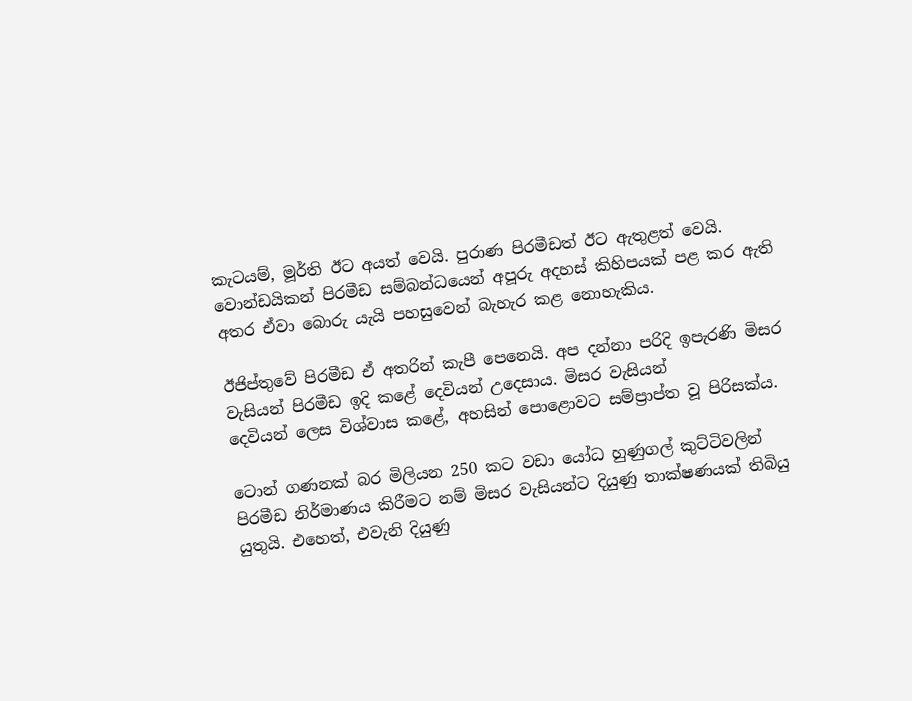කැටයම්, මූර්ති ඊට අයත් වෙයි. පුරාණ පිරමීඩත් ඊට ඇතුළත් වෙයි. වොන්ඩයිකන් පිරමීඩ සම්බන්ධයෙන් අපූරු අදහස් කිහිපයක් පළ කර ඇති අතර ඒවා බොරු යැයි පහසුවෙන් බැහැර කළ නොහැකිය.

ඊජිප්තුවේ පිරමීඩ ඒ අතරින් කැපී පෙනෙයි. අප දන්නා පරිදි ඉපැරණි මිසර වැසියන් පිරමීඩ ඉදි කළේ දෙවියන් උදෙසාය. මිසර වැසියන්
දෙවියන් ලෙස විශ්වාස කළේ, අහසින් පොළොවට සම්ප්‍රාප්ත වූ පිරිසක්ය.

ටොන් ගණනක් බර මිලියන 250 කට වඩා යෝධ හුණුගල් කුට්ටිවලින් පිරමීඩ නිර්මාණය කිරීමට නම් මිසර වැසියන්ට දියුණු තාක්ෂණයක් තිබියු යුතුයි. එහෙත්, එවැනි දියුණු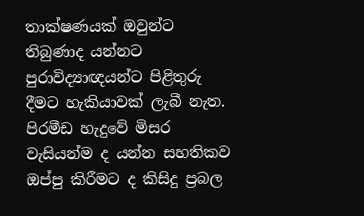තාක්ෂණයක් ඔවුන්ට තිබුණාද යන්නට පුරාවිද්‍යාඥයන්ට පිළිතුරු දීමට හැකියාවක් ලැබී නැත. පිරමීඩ හැදුවේ මිසර වැසියන්ම ද යන්න සහතිකව ඔප්පු කිරීමට ද කිසිදු ප්‍රබල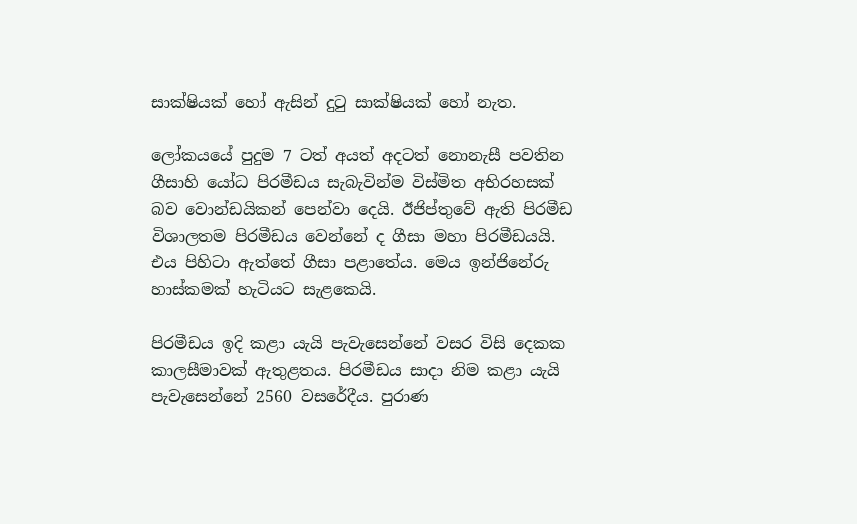සාක්ෂියක් හෝ ඇසින් දුටු සාක්ෂියක් හෝ නැත.

ලෝකයයේ පුදුම 7 ටත් අයත් අදටත් නොනැසී පවතින ගීසාහි යෝධ පිරමීඩය සැබැවින්ම විස්මිත අභිරහසක් බව වොන්ඩයිකන් පෙන්වා දෙයි. ඊජිප්තුවේ ඇති පිරමීඩ විශාලතම පිරමීඩය වෙන්නේ ද ගීසා මහා පිරමීඩයයි. එය පිහිටා ඇත්තේ ගීසා පළාතේය. මෙය ඉන්ජිනේරු හාස්කමක් හැටියට සැළකෙයි.

පිරමීඩය ඉදි කළා යැයි පැවැසෙන්නේ වසර විසි දෙකක කාලසීමාවක් ඇතුළතය. පිරමීඩය සාදා නිම කළා යැයි පැවැසෙන්නේ 2560 වසරේදීය. පුරාණ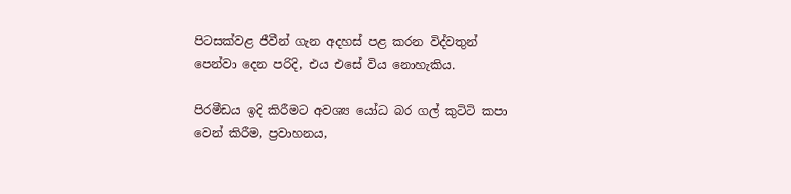පිටසක්වළ ජීවීන් ගැන අදහස් පළ කරන විද්වතුන් පෙන්වා දෙන පරිදි, එය එසේ විය නොහැකිය.

පිරමීඩය ඉදි කිරීමට අවශ්‍ය යෝධ බර ගල් කුටිටි කපා වෙන් කිරීම, ප්‍රවාහනය,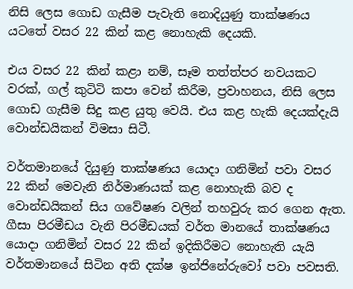නිසි ලෙස ගොඩ ගැසීම පැවැති නොදියුණු තාක්ෂණය යටතේ වසර 22 කින් කළ නොහැකි දෙයකි.

එය වසර 22 කින් කළා නම්, සෑම තත්ත්පර නවයකට වරක්, ගල් කුටිටි කපා වෙන් කිරීම, ප්‍රවාහනය, නිසි ලෙස ගොඩ ගැසීම සිදු කළ යුතු වෙයි. එය කළ හැකි දෙයක්දැයි වොන්ඩයිකන් විමසා සිටී.

වර්තමානයේ දියුණු තාක්ෂණය යොදා ගනිමින් පවා වසර 22 කින් මෙවැනි නිර්මාණයක් කළ නොහැකි බව ද වොන්ඩයිකන් සිය ගවේෂණ වලින් තහවුරු කර ගෙන ඇත. ගීසා පිරමීඩය වැනි පිරමීඩයක් වර්ත මානයේ තාක්ෂණය යොදා ගනිමින් වසර 22 කින් ඉදිකිරීමට නොහැති යැයි වර්තමානයේ සිටින අති දක්ෂ ඉන්ජිනේරුවෝ පවා පවසති.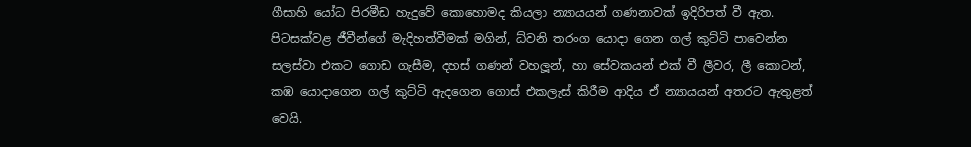ගීසාහි යෝධ පිරමීඩ හැදුවේ කොහොමද කියලා න්‍යායයන් ගණනාවක් ඉදිරිපත් වී ඇත. පිටසක්වළ ජීවීන්ගේ මැදිහත්වීමක් මගින්, ධ්වනි තරංග යොදා ගෙන ගල් කුට්ටි පාවෙන්න සලස්වා එකට ගොඩ ගැසීම, දහස් ගණන් වහලූන්, හා සේවකයන් එක් වී ලීවර, ලී කොටන්, කඹ යොදාගෙන ගල් කුට්ටි ඇදගෙන ගොස් එකලැස් කිරීම ආදිය ඒ න්‍යායයන් අතරට ඇතුළත් වෙයි.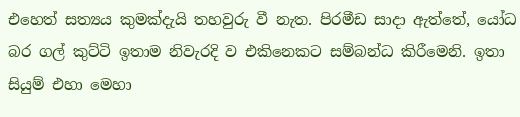එහෙත් සත්‍යය කුමක්දැයි තහවුරු වී නැත. පිරමීඩ සාදා ඇත්තේ, යෝධ බර ගල් කුට්ටි ඉතාම නිවැරදි ව එකිනෙකට සම්බන්ධ කිරීමෙනි. ඉතා සියුම් එහා මෙහා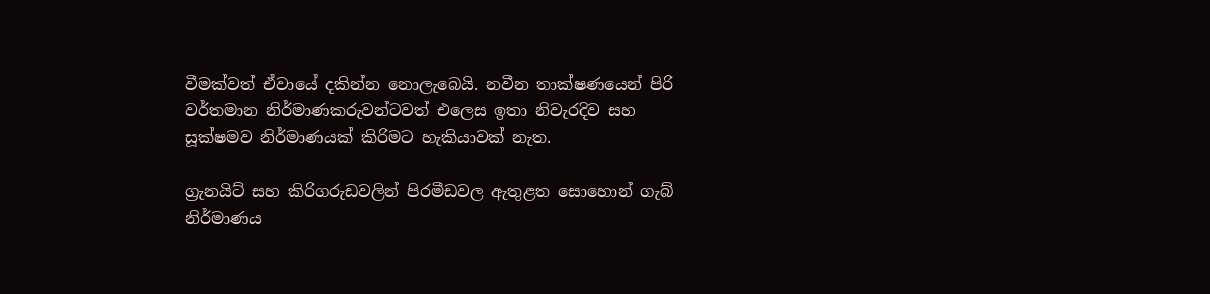වීමක්වත් ඒවායේ දකින්න නොලැබෙයි. නවීන තාක්ෂණයෙන් පිරි වර්තමාන නිර්මාණකරුවන්ටවත් එලෙස ඉතා නිවැරදිව සහ සූක්ෂමව නිර්මාණයක් කිරිමට හැකියාවක් නැත.

ග්‍රැනයිට් සහ කිරිගරුඩවලින් පිරමීඩවල ඇතුළත සොහොන් ගැබ් නිර්මාණය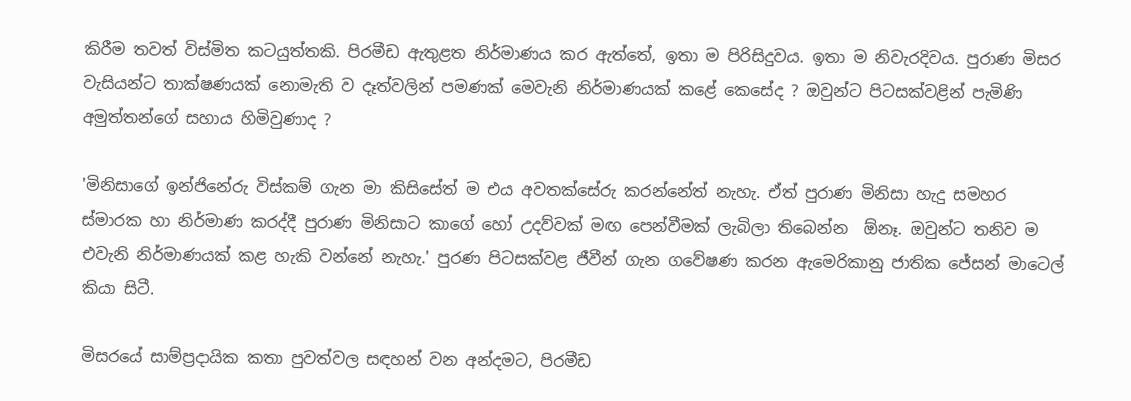කිරීම තවත් විස්මිත කටයුත්තකි. පිරමීඩ ඇතුළත නිර්මාණය කර ඇත්තේ, ඉතා ම පිරිසිදුවය. ඉතා ම නිවැරදිවය. පුරාණ මිසර වැසියන්ට තාක්ෂණයක් නොමැති ව දෑත්වලින් පමණක් මෙවැනි නිර්මාණයක් කළේ කෙසේද ? ඔවුන්ට පිටසක්වළින් පැමිණි අමුත්තන්ගේ සහාය හිමිවුණාද ?

'මිනිසාගේ ඉන්ජිනේරු විස්කම් ගැන මා කිසිසේත් ම එය අවතක්සේරු කරන්නේත් නැහැ. ඒත් පුරාණ මිනිසා හැදු සමහර ස්මාරක හා නිර්මාණ කරද්දී පුරාණ මිනිසාට කාගේ හෝ උදව්වක් මඟ පෙන්වීමක් ලැබිලා තිබෙන්න  ඕනෑ. ඔවුන්ට තනිව ම එවැනි නිර්මාණයක් කළ හැකි වන්නේ නැහැ.' පුරණ පිටසක්වළ ජීවීන් ගැන ගවේෂණ කරන ඇමෙරිකානු ජාතික ජේසන් මාටෙල් කියා සිටී.

මිසරයේ සාම්ප්‍රදායික කතා පුවත්වල සඳහන් වන අන්දමට, පිරමීඩ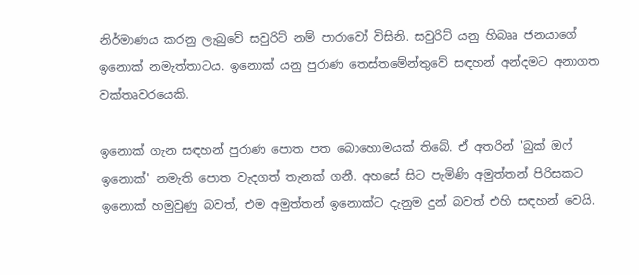නිර්මාණය කරනු ලැබුවේ සවුරිට් නම් පාරාවෝ විසිනි. සවුරිට් යනු හිබෲ ජනයාගේ ඉනොක් නමැත්තාටය. ඉනොක් යනු පුරාණ තෙස්තමේන්තුවේ සඳහන් අන්දමට අනාගත වක්තෘවරයෙකි.

ඉනොක් ගැන සඳහන් පුරාණ පොත පත බොහොමයක් තිබේ. ඒ අතරින් 'බුක් ඔෆ් ඉනොක්' නමැති පොත වැදගත් තැනක් ගනී. අහසේ සිට පැමිණි අමුත්තන් පිරිසකට ඉනොක් හමුවුණු බවත්, එම අමුත්තන් ඉනොක්ට දැනුම දුන් බවත් එහි සඳහන් වෙයි.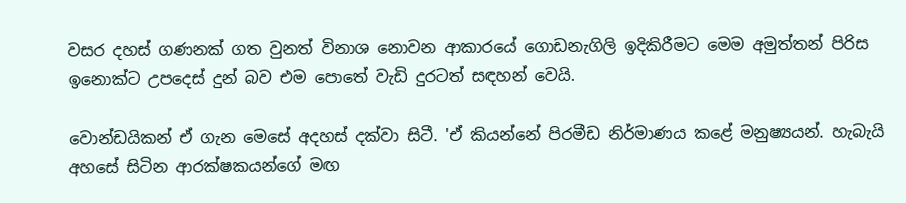වසර දහස් ගණනක් ගත වුනත් විනාශ නොවන ආකාරයේ ගොඩනැගිලි ඉදිකිරීමට මෙම අමුත්තන් පිරිස ඉනොක්ට උපදෙස් දුන් බව එම පොතේ වැඩි දුරටත් සඳහන් වෙයි.

වොන්ඩයිකන් ඒ ගැන මෙසේ අදහස් දක්වා සිටී. 'ඒ කියන්නේ පිරමීඩ නිර්මාණය කළේ මනුෂ්‍යයන්. හැබැයි අහසේ සිටින ආරක්ෂකයන්ගේ මඟ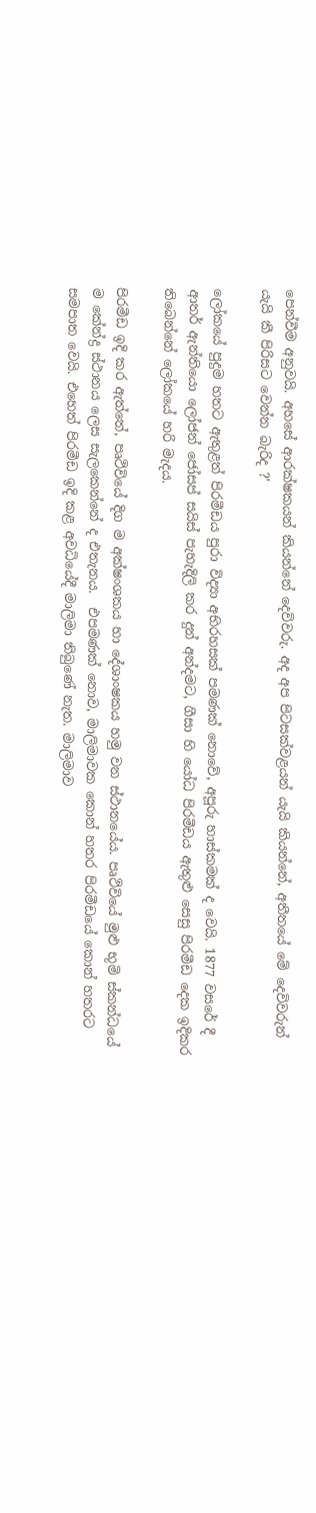පෙන්වීම අනුවයි. අහසේ ආරක්ෂකයන් කියන්නේ දෙවිවරු. අද අප පිටසක්වළයන් යැයි කියන්නේ, අතීතයේ මේ දෙවිවරුන් යැයි කී පිරිසට වෙන්න බැරිද ?'

ලෝකයේ පුදුම හතට ඇතුළත් පිරමීඩය පුරා විද්‍යා අභිරහසක් පමණක් නොවේ, අපූරු හාස්කමක් ද වෙයි. 1877 වසරේ දී ආතර් ඇන්තියො ලෝජන් ජෝසප් සයිස් පැහැදිලි කර දුන් අන්දමට, ගීසා හි යෝධ පිරමීඩය ඇතුළු සෙසු පිරමීඩ දෙක ඉදිකර තිබෙන්නේ ලෝකයේ හරි මැදය.

පිරමීඩ ඉදි කර ඇත්තේ, පෘථිවියේ දිග ම අක්ෂංශකය හා දේශාංෂකය හමු වන ස්ථානයේය. පෘථිවියේ මුළු භූමි ස්කන්ධයේ ම කේන්ද්‍ර ස්ථානය ලෙස සැලකෙන්නේ ද එතැනය.  එපමණක් නොව, මාලිමාවක කොන් හතර පිරමීඩයේ කොන් හතරට සමපාත වෙයි. එහෙත් පිරමීඩ ඉදි කළ අවධියේදී මාලිමා තිබුණේ නැත. මාලිමාව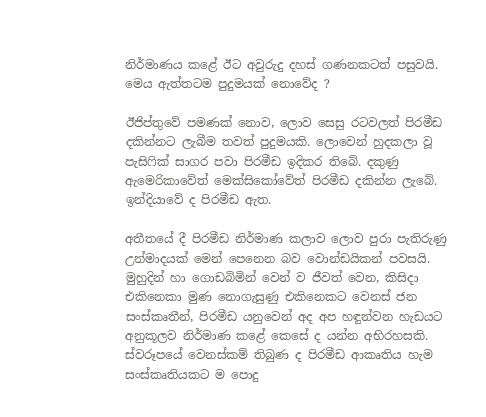නිර්මාණය කළේ ඊට අවුරුදු දහස් ගණනකටත් පසුවයි. මෙය ඇත්තටම පුදුමයක් නොවේද ?

ඊජිප්තුවේ පමණක් නොව, ලොව සෙසු රටවලත් පිරමීඩ දකින්නට ලැබීම තවත් පුදුමයකි. ලොවෙන් හුදකලා වූ පැසිෆික් සාගර පවා පිරමීඩ ඉදිකර තිබේ. දකුණු ඇමෙරිකාවේත් මෙක්සිකෝවේත් පිරමීඩ දකින්න ලැබේ. ඉන්දියාවේ ද පිරමීඩ ඇත.

අතීතයේ දී පිරමීඩ නිර්මාණ කලාව ලොව පුරා පැතිරුණු උන්මාදයක් මෙන් පෙනෙන බව වොන්ඩයිකන් පවසයි. මුහුදින් හා ගොඩබිමින් වෙන් ව ජීවත් වෙන, කිසිදා එකිනෙකා මුණ නොගැසුණු එකිනෙකට වෙනස් ජන සංස්කෘතීන්, පිරමීඩ යනුවෙන් අද අප හඳුන්වන හැඩයට අනුකූලව නිර්මාණ කළේ කෙසේ ද යන්න අභිරහසකි. ස්වරූපයේ වෙනස්කම් තිබුණ ද පිරමීඩ ආකෘතිය හැම සංස්කෘතියකට ම පොදු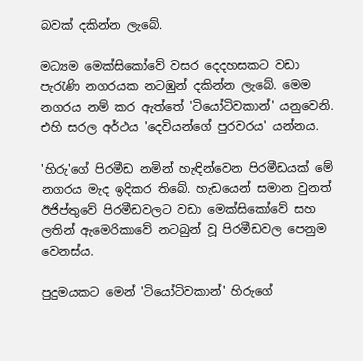බවක් දකින්න ලැබේ.

මධ්‍යම මෙක්සිකෝවේ වසර දෙදහසකට වඩා පැරැණි නගරයක නටඹුන් දකින්න ලැබේ. මෙම නගරය නම් කර ඇත්තේ 'ටියෝටිවකාන්' යනුවෙනි. එහි සරල අර්ථය 'දෙවියන්ගේ පුරවරය' යන්නය.

'හිරු'ගේ පිරමීඩ නමින් හැඳින්වෙන පිරමීඩයක් මේ නගරය මැද ඉදිකර තිබේ. හැඩයෙන් සමාන වුනත් ඊජිප්තුවේ පිරමීඩවලට වඩා මෙක්සිකෝවේ සහ ලතින් ඇමෙරිකාවේ නටබුන් වූ පිරමීඩවල පෙනුම වෙනස්ය.

පුදුමයකට මෙන් 'ටියෝටිවකාන්' හිරුගේ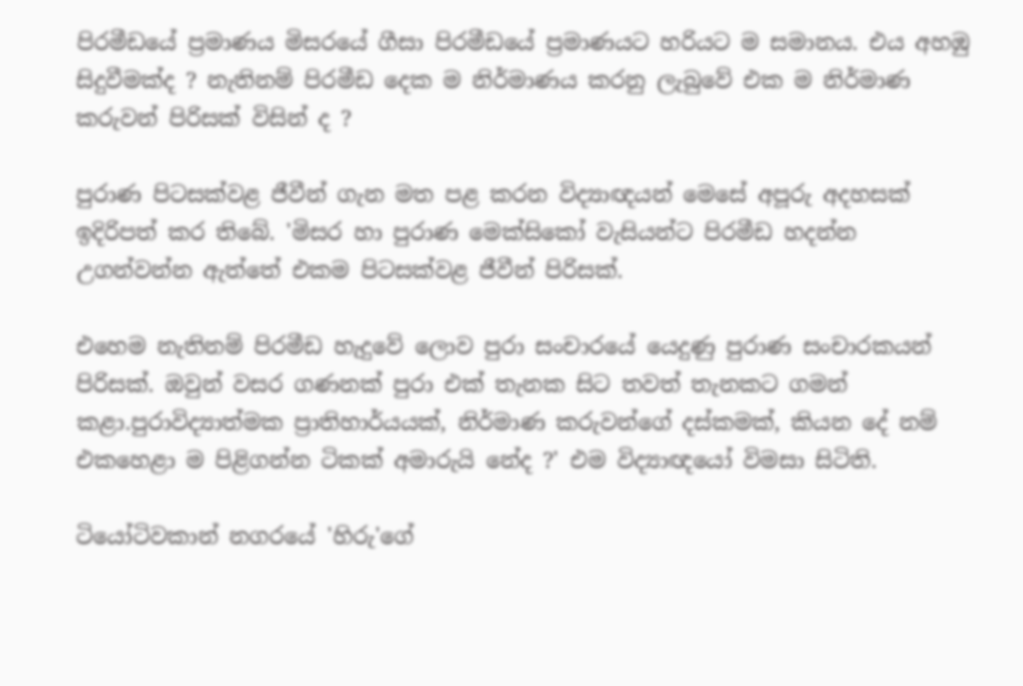පිරමීඩයේ ප්‍රමාණය මිසරයේ ගීසා පිරමීඩයේ ප්‍රමාණයට හරියට ම සමානය. එය අහඹු සිදුවීමක්ද ? නැතිනම් පිරමීඩ දෙක ම නිර්මාණය කරනු ලැබුවේ එක ම නිර්මාණ කරුවන් පිරිසක් විසින් ද ?

පුරාණ පිටසක්වළ ජීවීන් ගැන මත පළ කරන විද්‍යාඥයන් මෙසේ අපූරු අදහසක් ඉදිරිපත් කර තිබේ. 'මිසර හා පුරාණ මෙක්සිකෝ වැසියන්ට පිරමීඩ හදන්න උගන්වන්න ඇත්තේ එකම පිටසක්වළ ජීවීන් පිරිසක්.

එහෙම නැතිනම් පිරමීඩ හැදුවේ ලොව පුරා සංචාරයේ යෙදුණු පුරාණ සංචාරකයන් පිරිසක්. ඔවුන් වසර ගණනක් පුරා එක් තැනක සිට තවත් තැනකට ගමන් කළා.පුරාවිද්‍යාත්මක ප්‍රාතිහාර්යයක්, නිර්මාණ කරුවන්ගේ දස්කමක්, කියන දේ නම් එකහෙළා ම පිළිගන්න ටිකක් අමාරුයි නේද ?' එම විද්‍යාඥයෝ විමසා සිටිති.

ටියෝටිවකාන් නගරයේ 'හිරු'ගේ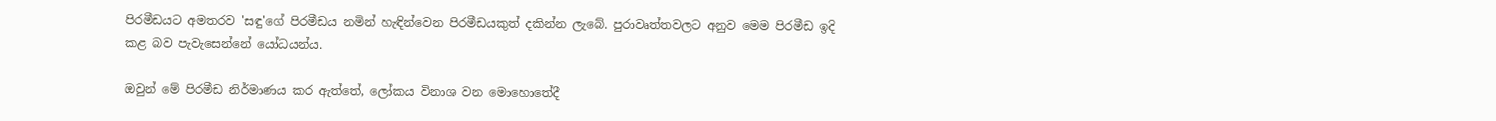පිරමීඩයට අමතරව 'සඳු'ගේ පිරමීඩය නමින් හැඳින්වෙන පිරමීඩයකුත් දකින්න ලැබේ. පුරාවෘත්තවලට අනුව මෙම පිරමීඩ ඉදි කළ බව පැවැසෙන්නේ යෝධයන්ය.

ඔවුන් මේ පිරමීඩ නිර්මාණය කර ඇත්තේ, ලෝකය විනාශ වන මොහොතේදී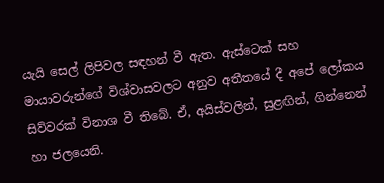යැයි සෙල් ලිපිවල සඳහන් වී ඇත. ඇස්ටෙක් සහ මායාවරුන්ගේ විශ්වාසවලට අනුව අතීතයේ දී අපේ ලෝකය සිව්වරක් විනාශ වී තිබේ. ඒ, අයිස්වලින්, සුළඟින්, ගින්නෙන් හා ජලයෙනි.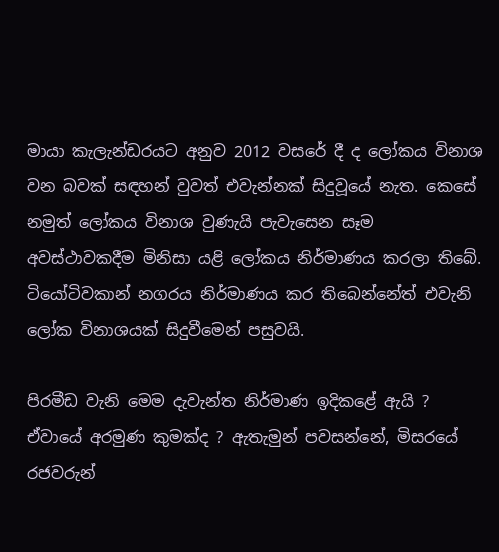මායා කැලැන්ඩරයට අනුව 2012 වසරේ දී ද ලෝකය විනාශ වන බවක් සඳහන් වුවත් එවැන්නක් සිදුවූයේ නැත. කෙසේ නමුත් ලෝකය විනාශ වුණැයි පැවැසෙන සෑම අවස්ථාවකදීම මිනිසා යළි ලෝකය නිර්මාණය කරලා තිබේ. ටියෝටිවකාන් නගරය නිර්මාණය කර තිබෙන්නේත් එවැනි ලෝක විනාශයක් සිදුවීමෙන් පසුවයි.

පිරමීඩ වැනි මෙම දැවැන්ත නිර්මාණ ඉදිකළේ ඇයි ? ඒවායේ අරමුණ කුමක්ද ? ඇතැමුන් පවසන්නේ, මිසරයේ රජවරුන්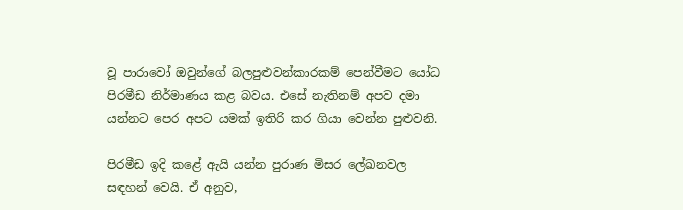වූ පාරාවෝ ඔවුන්ගේ බලපුළුවන්කාරකම් පෙන්වීමට යෝධ පිරමීඩ නිර්මාණය කළ බවය. එසේ නැතිනම් අපව දමා යන්නට පෙර අපට යමක් ඉතිරි කර ගියා වෙන්න පුළුවනි.

පිරමීඩ ඉදි කළේ ඇයි යන්න පුරාණ මිසර ලේඛනවල සඳහන් වෙයි. ඒ අනුව,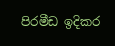පිරමීඩ ඉදිකර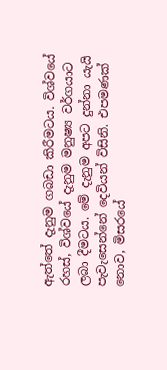ඇත්තේ දැනුම ගබඩා කිරීමටය. විශ්වයේ රහස්, විශ්වයේ දැනුම මනුෂ්‍ය වර්ගයාට ලබා දීමටය. මේ දැනුම අපට දුන්නා යැයි පැවැසෙන්නේ දෙවියන් විසිනි. එපමණක් නොව, මිසරයේ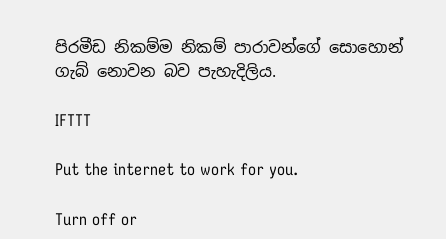පිරමීඩ නිකම්ම නිකම් පාරාවන්ගේ සොහොන් ගැබ් නොවන බව පැහැදිලිය.

IFTTT

Put the internet to work for you.

Turn off or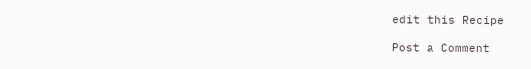edit this Recipe

Post a Comment